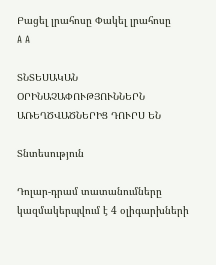Բացել լրահոսը Փակել լրահոսը
A A

ՏՆՏԵՍԱԿԱՆ ՕՐԻՆԱՉԱՓՈՒԹՅՈՒՆՆԵՐՆ ԱՌԵՂԾՎԱԾՆԵՐԻՑ ԴՈՒՐՍ ԵՆ

Տնտեսություն

Դոլար-դրամ տատանումները կազմակերպվում է 4 օլիգարխների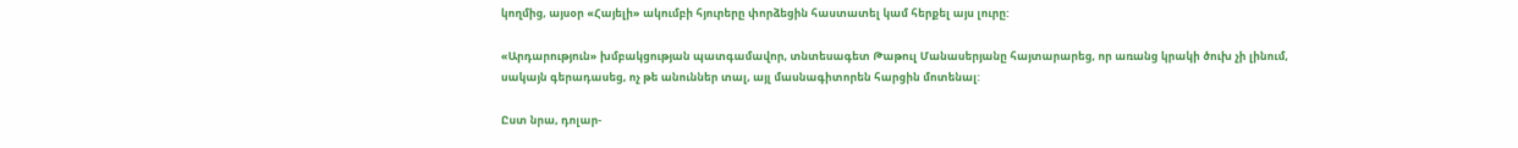կողմից, այսօր «Հայելի» ակումբի հյուրերը փորձեցին հաստատել կամ հերքել այս լուրը:

«Արդարություն» խմբակցության պատգամավոր, տնտեսագետ Թաթուլ Մանասերյանը հայտարարեց, որ առանց կրակի ծուխ չի լինում, սակայն գերադասեց, ոչ թե անուններ տալ, այլ մասնագիտորեն հարցին մոտենալ:

Ըստ նրա, դոլար-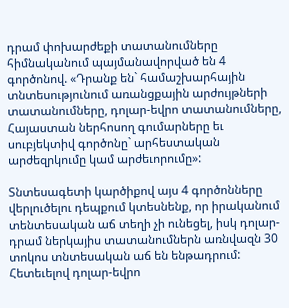դրամ փոխարժեքի տատանումները հիմնականում պայմանավորված են 4 գործոնով. «Դրանք են` համաշխարհային տնտեսությունում առանցքային արժույթների տատանումները, դոլար-եվրո տատանումները, Հայաստան ներհոսող գումարները եւ սուբյեկտիվ գործոնը` արհեստական արժեզրկումը կամ արժեւորումը»:

Տնտեսագետի կարծիքով այս 4 գործոնները վերլուծելու դեպքում կտեսնենք, որ իրականում տենտեսական աճ տեղի չի ունեցել, իսկ դոլար-դրամ ներկայիս տատանումներն առնվազն 30 տոկոս տնտեսական աճ են ենթադրում: Հետեւելով դոլար-եվրո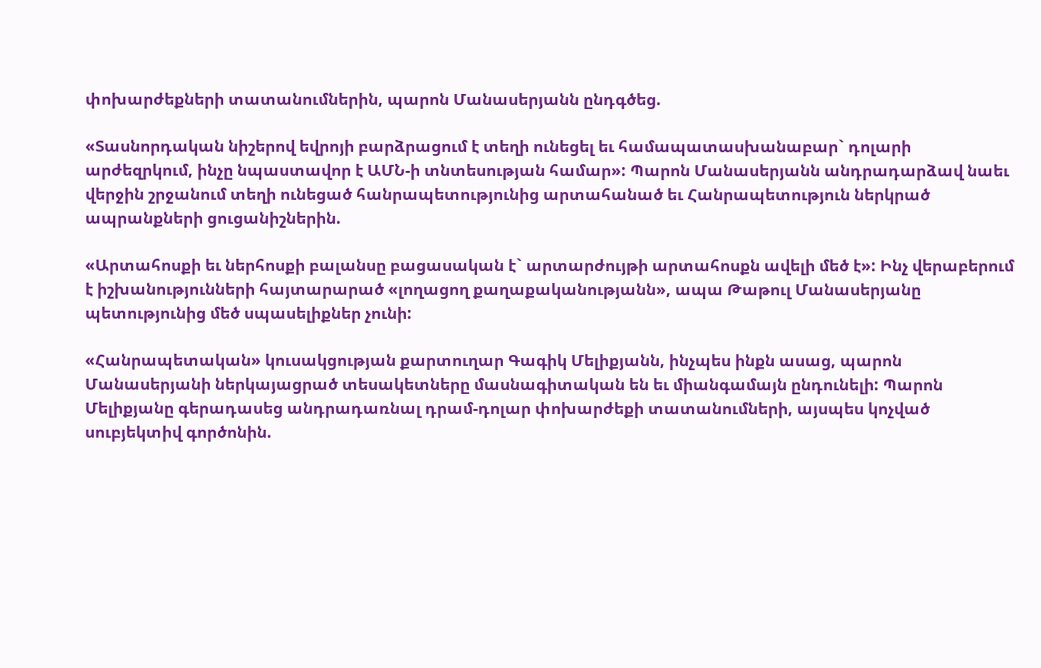փոխարժեքների տատանումներին, պարոն Մանասերյանն ընդգծեց.

«Տասնորդական նիշերով եվրոյի բարձրացում է տեղի ունեցել եւ համապատասխանաբար` դոլարի արժեզրկում, ինչը նպաստավոր է ԱՄՆ-ի տնտեսության համար»: Պարոն Մանասերյանն անդրադարձավ նաեւ վերջին շրջանում տեղի ունեցած հանրապետությունից արտահանած եւ Հանրապետություն ներկրած ապրանքների ցուցանիշներին.

«Արտահոսքի եւ ներհոսքի բալանսը բացասական է` արտարժույթի արտահոսքն ավելի մեծ է»: Ինչ վերաբերում է իշխանությունների հայտարարած «լողացող քաղաքականությանն», ապա Թաթուլ Մանասերյանը պետությունից մեծ սպասելիքներ չունի:

«Հանրապետական» կուսակցության քարտուղար Գագիկ Մելիքյանն, ինչպես ինքն ասաց, պարոն Մանասերյանի ներկայացրած տեսակետները մասնագիտական են եւ միանգամայն ընդունելի: Պարոն Մելիքյանը գերադասեց անդրադառնալ դրամ-դոլար փոխարժեքի տատանումների, այսպես կոչված սուբյեկտիվ գործոնին.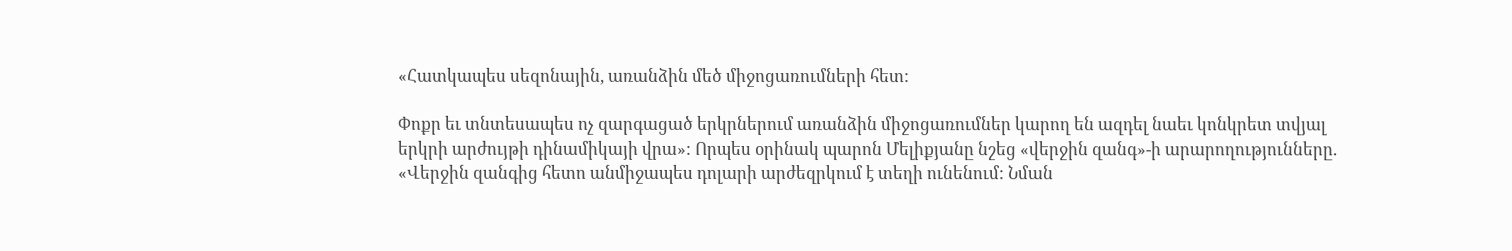«Հատկապես սեզոնային, առանձին մեծ միջոցառումների հետ:

Փոքր եւ տնտեսապես ոչ զարգացած երկրներում առանձին միջոցառումներ կարող են ազդել նաեւ կոնկրետ տվյալ երկրի արժույթի դինամիկայի վրա»: Որպես օրինակ պարոն Մելիքյանը նշեց «վերջին զանգ»-ի արարողությունները. «Վերջին զանգից հետո անմիջապես դոլարի արժեզրկում է տեղի ունենում: Նման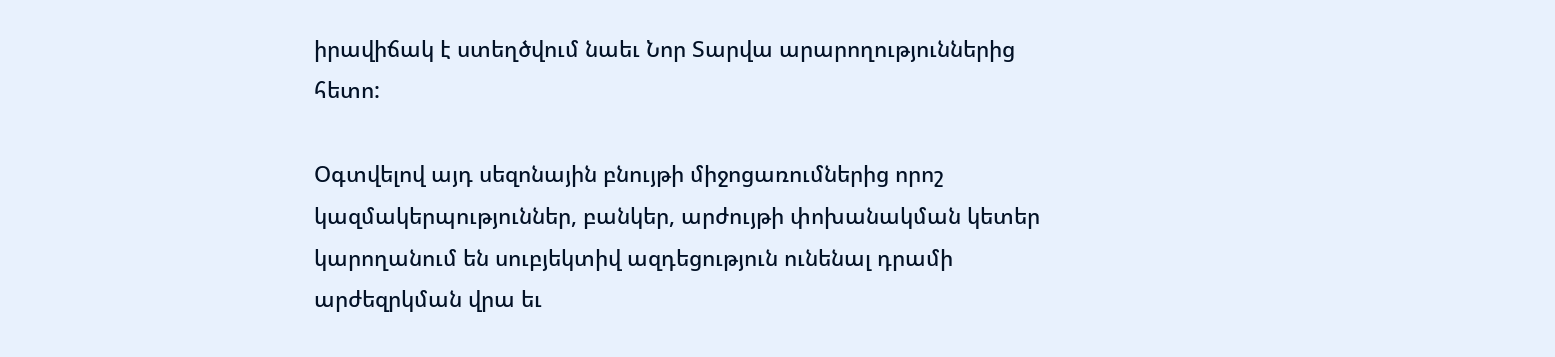իրավիճակ է ստեղծվում նաեւ Նոր Տարվա արարողություններից հետո:

Օգտվելով այդ սեզոնային բնույթի միջոցառումներից որոշ կազմակերպություններ, բանկեր, արժույթի փոխանակման կետեր կարողանում են սուբյեկտիվ ազդեցություն ունենալ դրամի արժեզրկման վրա եւ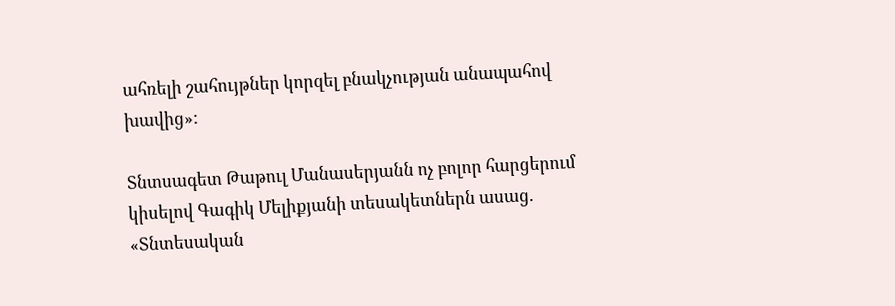ահռելի շահույթներ կորզել բնակչության անապահով խավից»:

Տնտսագետ Թաթուլ Մանասերյանն ոչ բոլոր հարցերում կիսելով Գագիկ Մելիքյանի տեսակետներն ասաց. «Տնտեսական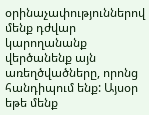օրինաչափություններով մենք դժվար կարողանանք վերծանենք այն առեղծվածները, որոնց հանդիպում ենք: Այսօր եթե մենք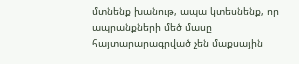մտնենք խանութ, ապա կտեսնենք, որ ապրանքների մեծ մասը հայտարարագրված չեն մաքսային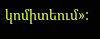կոմիտեում»: